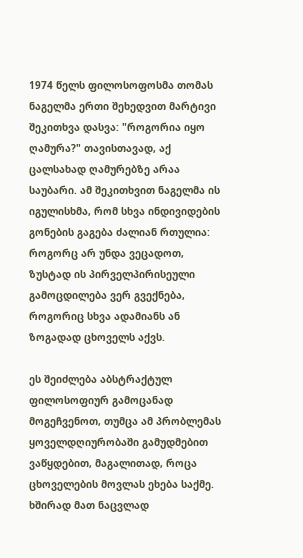1974 წელს ფილოსოფოსმა თომას ნაგელმა ერთი შეხედვით მარტივი შეკითხვა დასვა: "როგორია იყო ღამურა?" თავისთავად, აქ ცალსახად ღამურებზე არაა საუბარი. ამ შეკითხვით ნაგელმა ის იგულისხმა, რომ სხვა ინდივიდების გონების გაგება ძალიან რთულია: როგორც არ უნდა ვეცადოთ, ზუსტად ის პირველპირისეული გამოცდილება ვერ გვექნება, როგორიც სხვა ადამიანს ან ზოგადად ცხოველს აქვს.

ეს შეიძლება აბსტრაქტულ ფილოსოფიურ გამოცანად მოგეჩვენოთ, თუმცა ამ პრობლემას ყოველდღიურობაში გამუდმებით ვაწყდებით, მაგალითად, როცა ცხოველების მოვლას ეხება საქმე. ხშირად მათ ნაცვლად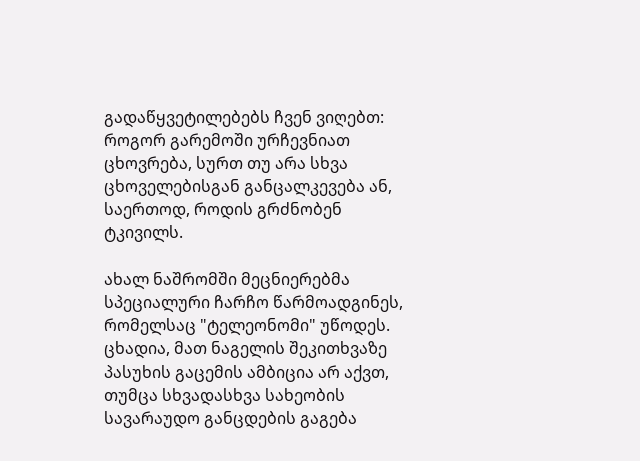გადაწყვეტილებებს ჩვენ ვიღებთ: როგორ გარემოში ურჩევნიათ ცხოვრება, სურთ თუ არა სხვა ცხოველებისგან განცალკევება ან, საერთოდ, როდის გრძნობენ ტკივილს.

ახალ ნაშრომში მეცნიერებმა სპეციალური ჩარჩო წარმოადგინეს, რომელსაც "ტელეონომი" უწოდეს. ცხადია, მათ ნაგელის შეკითხვაზე პასუხის გაცემის ამბიცია არ აქვთ, თუმცა სხვადასხვა სახეობის სავარაუდო განცდების გაგება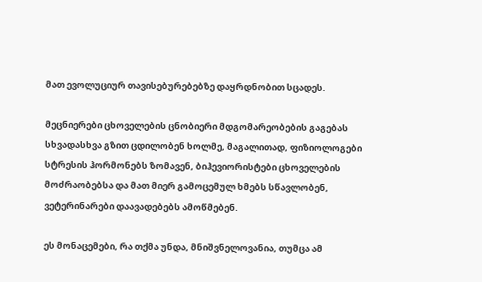მათ ევოლუციურ თავისებურებებზე დაყრდნობით სცადეს.

მეცნიერები ცხოველების ცნობიერი მდგომარეობების გაგებას სხვადასხვა გზით ცდილობენ ხოლმე, მაგალითად, ფიზიოლოგები სტრესის ჰორმონებს ზომავენ, ბიჰევიორისტები ცხოველების მოძრაობებსა და მათ მიერ გამოცემულ ხმებს სწავლობენ, ვეტერინარები დაავადებებს ამოწმებენ.

ეს მონაცემები, რა თქმა უნდა, მნიშვნელოვანია, თუმცა ამ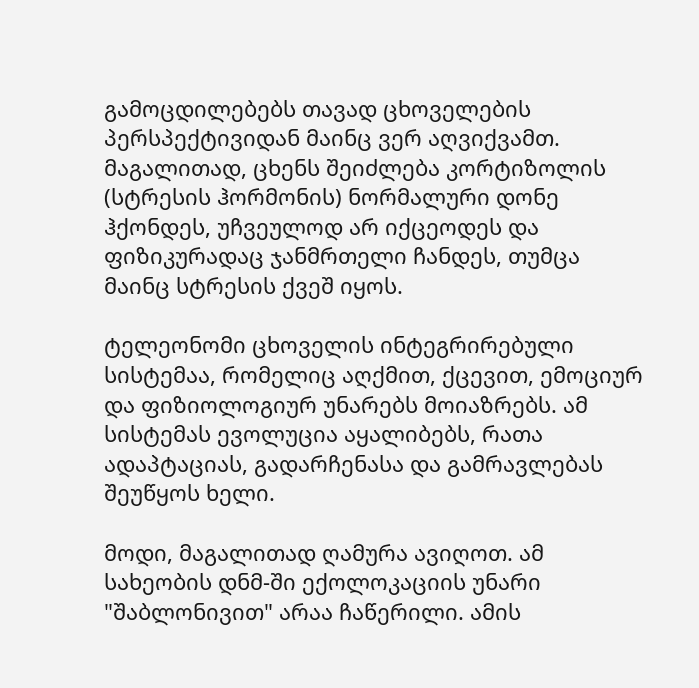გამოცდილებებს თავად ცხოველების პერსპექტივიდან მაინც ვერ აღვიქვამთ. მაგალითად, ცხენს შეიძლება კორტიზოლის (სტრესის ჰორმონის) ნორმალური დონე ჰქონდეს, უჩვეულოდ არ იქცეოდეს და ფიზიკურადაც ჯანმრთელი ჩანდეს, თუმცა მაინც სტრესის ქვეშ იყოს.

ტელეონომი ცხოველის ინტეგრირებული სისტემაა, რომელიც აღქმით, ქცევით, ემოციურ და ფიზიოლოგიურ უნარებს მოიაზრებს. ამ სისტემას ევოლუცია აყალიბებს, რათა ადაპტაციას, გადარჩენასა და გამრავლებას შეუწყოს ხელი.

მოდი, მაგალითად ღამურა ავიღოთ. ამ სახეობის დნმ-ში ექოლოკაციის უნარი "შაბლონივით" არაა ჩაწერილი. ამის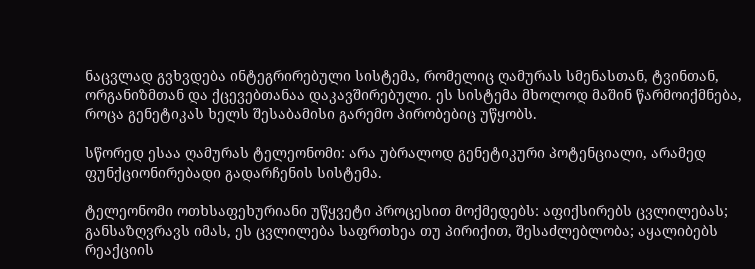ნაცვლად გვხვდება ინტეგრირებული სისტემა, რომელიც ღამურას სმენასთან, ტვინთან, ორგანიზმთან და ქცევებთანაა დაკავშირებული. ეს სისტემა მხოლოდ მაშინ წარმოიქმნება, როცა გენეტიკას ხელს შესაბამისი გარემო პირობებიც უწყობს.

სწორედ ესაა ღამურას ტელეონომი: არა უბრალოდ გენეტიკური პოტენციალი, არამედ ფუნქციონირებადი გადარჩენის სისტემა.

ტელეონომი ოთხსაფეხურიანი უწყვეტი პროცესით მოქმედებს: აფიქსირებს ცვლილებას; განსაზღვრავს იმას, ეს ცვლილება საფრთხეა თუ პირიქით, შესაძლებლობა; აყალიბებს რეაქციის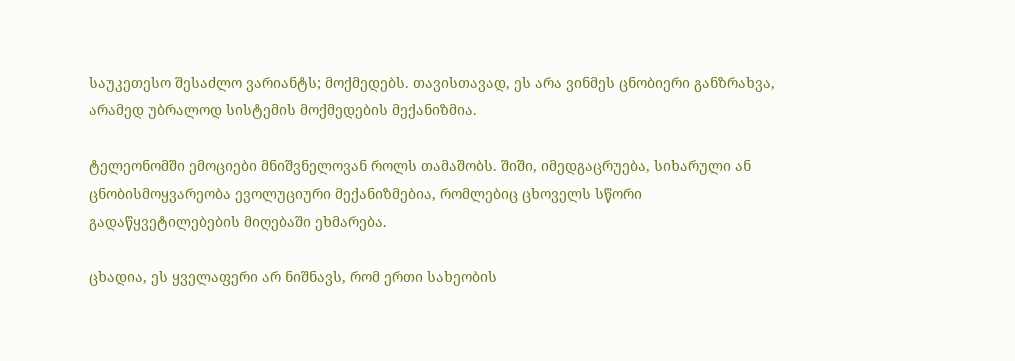საუკეთესო შესაძლო ვარიანტს; მოქმედებს. თავისთავად, ეს არა ვინმეს ცნობიერი განზრახვა, არამედ უბრალოდ სისტემის მოქმედების მექანიზმია.

ტელეონომში ემოციები მნიშვნელოვან როლს თამაშობს. შიში, იმედგაცრუება, სიხარული ან ცნობისმოყვარეობა ევოლუციური მექანიზმებია, რომლებიც ცხოველს სწორი გადაწყვეტილებების მიღებაში ეხმარება.

ცხადია, ეს ყველაფერი არ ნიშნავს, რომ ერთი სახეობის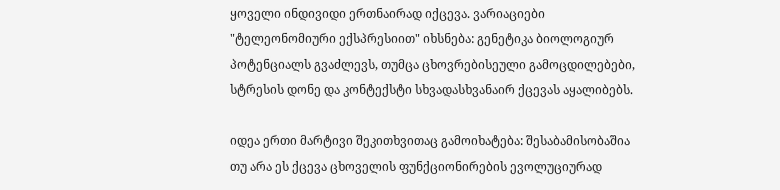ყოველი ინდივიდი ერთნაირად იქცევა. ვარიაციები "ტელეონომიური ექსპრესიით" იხსნება: გენეტიკა ბიოლოგიურ პოტენციალს გვაძლევს, თუმცა ცხოვრებისეული გამოცდილებები, სტრესის დონე და კონტექსტი სხვადასხვანაირ ქცევას აყალიბებს.

იდეა ერთი მარტივი შეკითხვითაც გამოიხატება: შესაბამისობაშია თუ არა ეს ქცევა ცხოველის ფუნქციონირების ევოლუციურად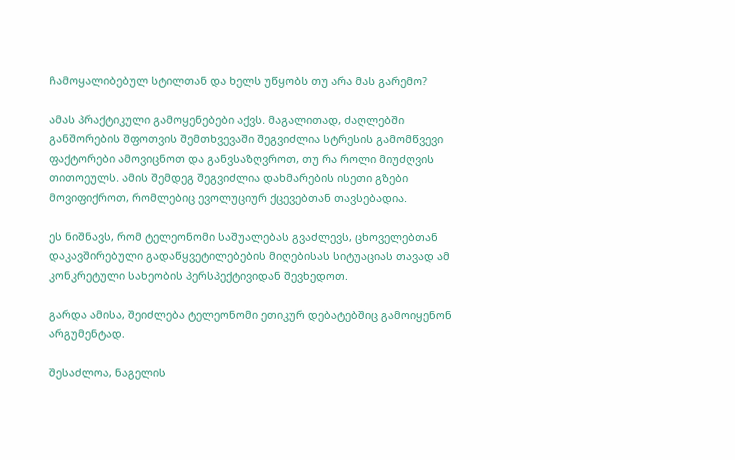ჩამოყალიბებულ სტილთან და ხელს უწყობს თუ არა მას გარემო?

ამას პრაქტიკული გამოყენებები აქვს. მაგალითად, ძაღლებში განშორების შფოთვის შემთხვევაში შეგვიძლია სტრესის გამომწვევი ფაქტორები ამოვიცნოთ და განვსაზღვროთ, თუ რა როლი მიუძღვის თითოეულს. ამის შემდეგ შეგვიძლია დახმარების ისეთი გზები მოვიფიქროთ, რომლებიც ევოლუციურ ქცევებთან თავსებადია.

ეს ნიშნავს, რომ ტელეონომი საშუალებას გვაძლევს, ცხოველებთან დაკავშირებული გადაწყვეტილებების მიღებისას სიტუაციას თავად ამ კონკრეტული სახეობის პერსპექტივიდან შევხედოთ.

გარდა ამისა, შეიძლება ტელეონომი ეთიკურ დებატებშიც გამოიყენონ არგუმენტად.

შესაძლოა, ნაგელის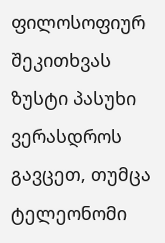ფილოსოფიურ შეკითხვას ზუსტი პასუხი ვერასდროს გავცეთ, თუმცა ტელეონომი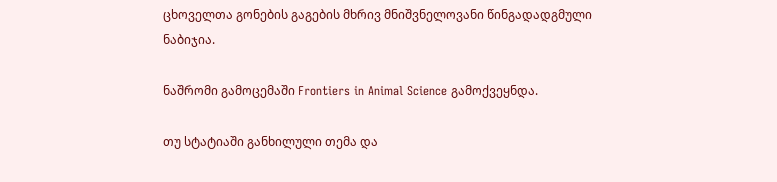ცხოველთა გონების გაგების მხრივ მნიშვნელოვანი წინგადადგმული ნაბიჯია.

ნაშრომი გამოცემაში Frontiers in Animal Science გამოქვეყნდა.

თუ სტატიაში განხილული თემა და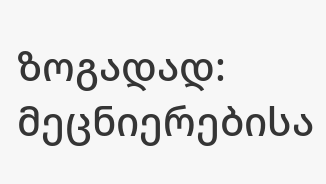ზოგადად: მეცნიერებისა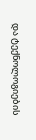და ტექნოლოგიების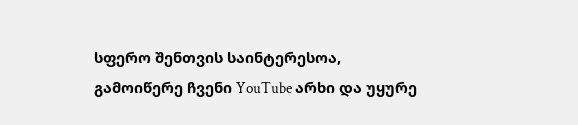სფერო შენთვის საინტერესოა, გამოიწერე ჩვენი YouTube არხი და უყურე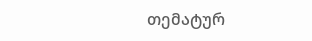თემატურ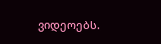ვიდეოებს.